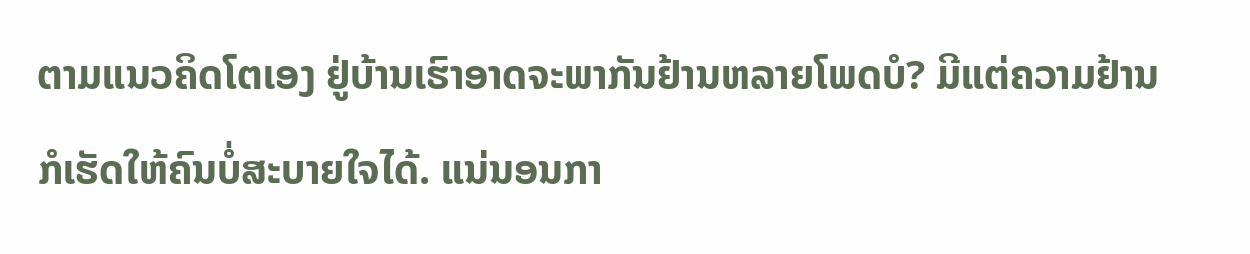ຕາມແນວຄິດໂຕເອງ ຢູ່ບ້ານເຮົາອາດຈະພາກັນຢ້ານຫລາຍໂພດບໍ? ມີແຕ່ຄວາມຢ້ານກໍເຮັດໃຫ້ຄົນບໍ່ສະບາຍໃຈໄດ້. ແນ່ນອນກາ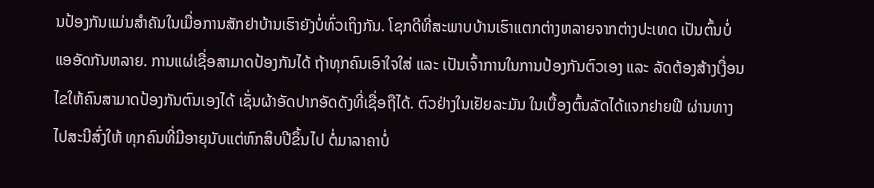ນປ້ອງກັນແມ່ນສໍາຄັນໃນເມື່ອການສັກຢາບ້ານເຮົາຍັງບໍ່ທົ່ວເຖິງກັນ. ໂຊກດີທີ່ສະພາບບ້ານເຮົາແຕກຕ່າງຫລາຍຈາກຕ່າງປະເທດ ເປັນຕົ້ນບໍ່ແອອັດກັນຫລາຍ. ການແຜ່ເຊື່ອສາມາດປ້ອງກັນໄດ້ ຖ້າທຸກຄົນເອົາໃຈໃສ່ ແລະ ເປັນເຈົ້າການໃນການປ້ອງກັນຕົວເອງ ແລະ ລັດຕ້ອງສ້າງເງື່ອນໄຂໃຫ້ຄົນສາມາດປ້ອງກັນຕົນເອງໄດ້ ເຊັ່ນຜ້າອັດປາກອັດດັງທີ່ເຊື່ອຖືໄດ້. ຕົວຢ່າງໃນເຢັຍລະມັນ ໃນເບື້ອງຕົ້ນລັດໄດ້ແຈກຢາຍຟີ ຜ່ານທາງໄປສະນີສົ່ງໃຫ້ ທຸກຄົນທີ່ມີອາຍຸນັບແຕ່ຫົກສິບປີຂຶ້ນໄປ ຕໍ່ມາລາຄາບໍ່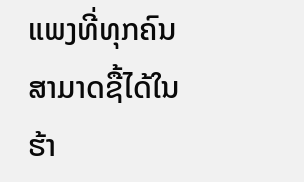ແພງທີ່ທຸກຄົນສາມາດຊື້ໄດ້ໃນຮ້າ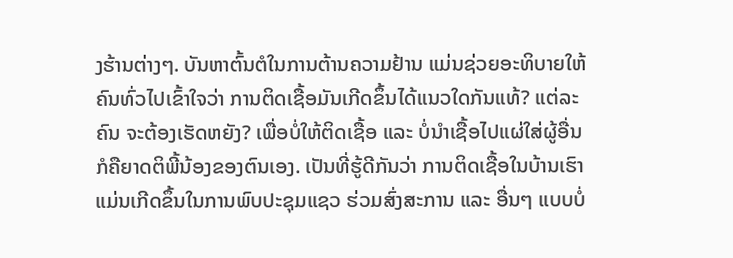ງຮ້ານຕ່າງໆ. ບັນຫາຕົ້ນຕໍໃນການຕ້ານຄວາມຢ້ານ ແມ່ນຊ່ວຍອະທິບາຍໃຫ້ຄົນທົ່ວໄປເຂົ້າໃຈວ່າ ການຕິດເຊື້ອມັນເກີດຂຶ້ນໄດ້ແນວໃດກັນແທ້? ແຕ່ລະຄົນ ຈະຕ້ອງເຮັດຫຍັງ? ເພື່ອບໍ່ໃຫ້ຕິດເຊື້ອ ແລະ ບໍ່ນໍາເຊື້ອໄປແຜ່ໃສ່ຜູ້ອື່ນ ກໍຄືຍາດຕິພີ້ນ້ອງຂອງຕົນເອງ. ເປັນທີ່ຮູ້ດີກັນວ່າ ການຕິດເຊື້ອໃນບ້ານເຮົາແມ່ນເກີດຂຶ້ນໃນການພົບປະຊຸມແຊວ ຮ່ວມສົ່ງສະການ ແລະ ອື່ນໆ ແບບບໍ່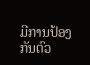ມີການປ້ອງກັນຕົວ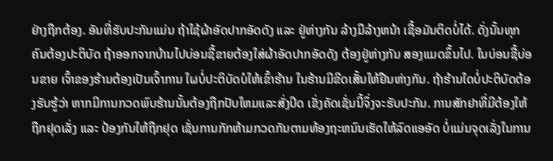ຢ່າງຖືກຕ້ອງ. ອັນທີ່ຮັບປະກັນແມ່ນ ຖ້າໃຊ້ຜ້າອັດປາກອັດດັງ ແລະ ຢູ່ຫ່າງກັນ ລ້າງມືລ້າງຫນ້າ ເຊື້ອມັນຕິດບໍ່ໄດ້. ດັ່ງນັ້ນທຸກຄົນຕ້ອງປະຕິບັດ ຖ້າອອກຈາກບ້ານໄປບ່ອນຊື້ຂາຍຕ້ອງໃສ່ຜ້າອັດປາກອັດດັງ ຕ້ອງຢູ່ຫ່າງກັນ ສອງແມດຂຶ້ນໄປ. ໃນບ່ອນຊື້ບ່ອນຂາຍ ເຈົ້າຂອງຮ້ານຕ້ອງເປັນເຈົ້າການ ໃຜບໍ່ປະຕິບັດບໍໃຫ້ເຂົ້າຮ້ານ ໃນຮ້ານມີຂີດເສັ້ນໃຫ້ຢືນຫ່າງກັນ. ຖ້າຮ້ານໃດບໍ່ປະຕິບັດຕ້ອງຮັບຮູ້ວ່າ ຫາກມີການກວດພົບຮ້ານນັ້ນຕ້ອງຖືກປັບໃຫມແລະສັ່ງປິດ ເຂັ່ງຄັດເຊັ່ນນີ້ຈຶ່ງຈະຮັບປະກັນ. ການສັກຢາທີ່ມີຕ້ອງໃຫ້ຖືກຢຸດເລັ່ງ ແລະ ປ້ອງກັນໃຫ້ຖືກຢຸດ ເຊັ່ນການກັກຫ້າມກວດກັນຕາມທ້ອງຖະຫນົນເຮັດໃຫ້ລົດແອອັດ ບໍ່ແມ່ນຈຸດເລັ່ງໃນການ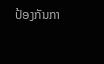ປ້ອງກັນກາ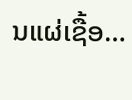ນແຜ່ເຊື້ອ…